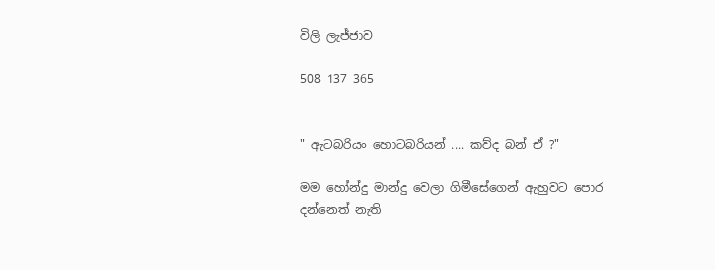විලි ලැජ්ජාව

508 137 365


" ඇටබරියං හොටබරියන් .... කව්ද බන් ඒ ?"

මම හෝන්දු මාන්දු වෙලා ගිමීසේගෙන් ඇහුවට පොර දන්නෙත් නැති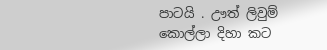පාටයි . ඌත් ලිවුම් කොල්ලා දිහා කට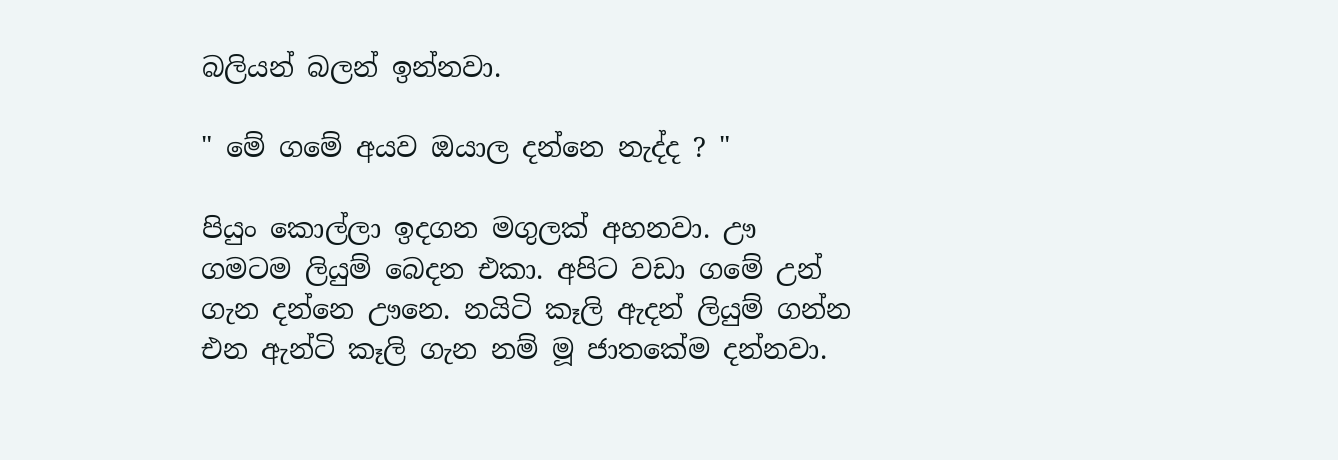බලියන් බලන් ඉන්නවා.

" මේ ගමේ අයව ඔයාල දන්නෙ නැද්ද ? "

පියුං කොල්ලා ඉදගන මගුලක් අහනවා. ඌ ගමටම ලියුම් බෙදන එකා. අපිට වඩා ගමේ උන් ගැන දන්නෙ ඌනෙ. නයිටි කෑලි ඇදන් ලියුම් ගන්න එන ඇන්ටි කෑලි ගැන නම් මූ ජාතකේම දන්නවා.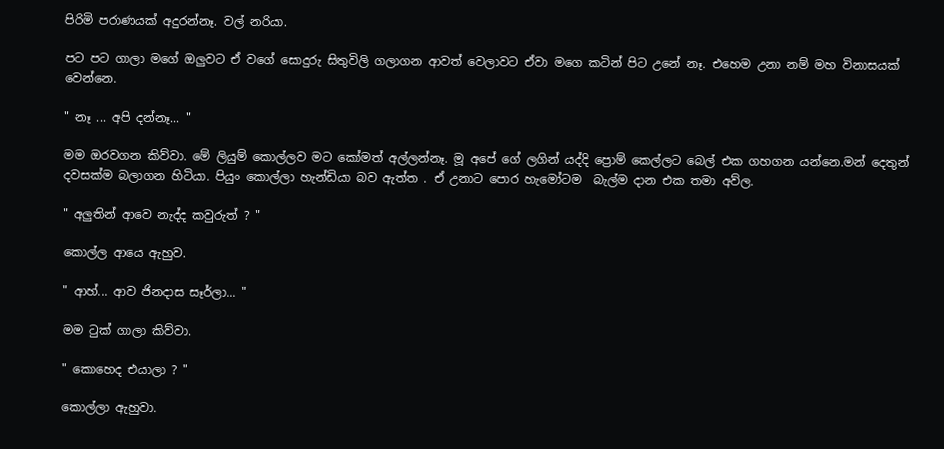පිරිමි පරාණයක් අදුරන්නෑ. වල් නරියා.

පට පට ගාලා මගේ ඔලුවට ඒ වගේ සොදුරු සිතුවිලි ගලාගන ආවත් වෙලාවට ඒවා මගෙ කටින් පිට උනේ නෑ. එහෙම උනා නම් මහ විනාසයක් වෙන්නෙ.

" නෑ ... අපි දන්නෑ... "

මම ඔරවගන කිව්වා. මේ ලියුම් කොල්ලව මට කෝමත් අල්ලන්නෑ. මූ අපේ ගේ ලගින් යද්දි ප්‍රොම් කෙල්ලට බෙල් එක ගහගන යන්නෙ.මන් දෙතුන් දවසක්ම බලාගන හිටියා. පියුං කොල්ලා හැන්ඩියා බව ඇත්ත . ඒ උනාට පොර හැමෝටම  බැල්ම දාන එක තමා අව්ල.

" අලුතින් ආවෙ නැද්ද කවුරුත් ? "

කොල්ල ආයෙ ඇහුව.

" ආහ්... ආව ජිනදාස සෑර්ලා... "

මම ටුක් ගාලා කිව්වා.

" කොහෙද එයාලා ? "

කොල්ලා ඇහුවා.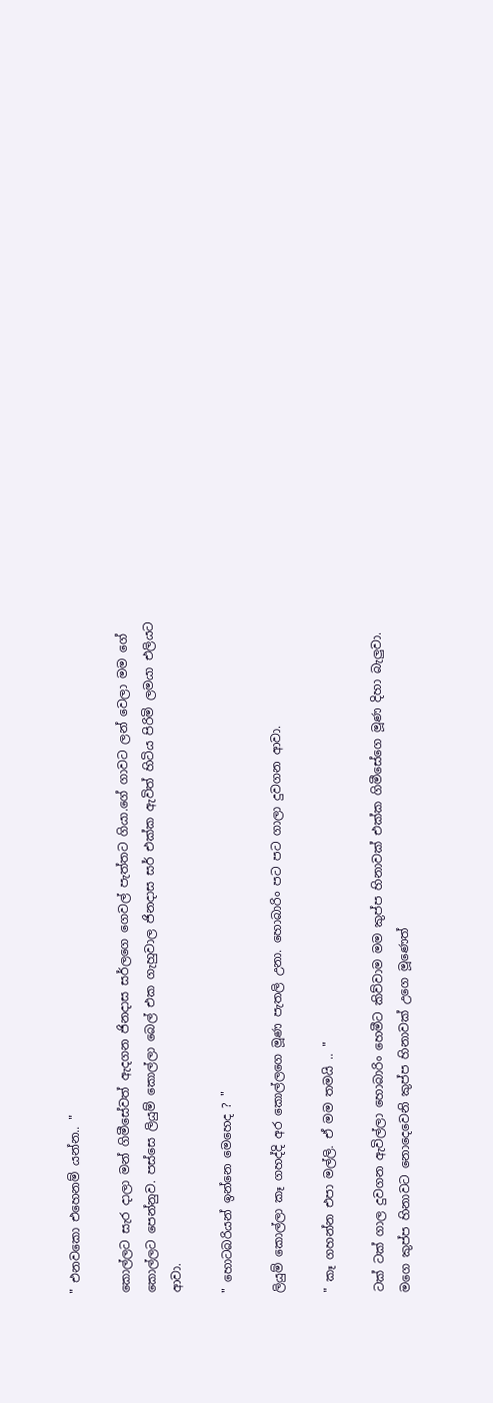" එනවකො එහෙනම් යන්න.. "

කොල්ලට සැර දාලා මන් ගිමීසේවත් ඇදගන ජිනදාස සර්ලගෙ ගෙවල් පැත්තට ගියා.ගේ ගාවට ලන් වෙලා මම ගේ කොල්ලට පෙන්නුව. පස්සෙ ලියුම් කොල්ලා බෙල් එක ගැහුවාල ජිනදාස සර් එක්ක ඇවිත් හිටිය පිරිමි ලමයා එලියට ආවා.

" හොටබරියන් ඉන්නෙ මෙහෙද ? "

ලියුම් කොල්ලා කෑ ගහද්දි අර කොල්ලගෙ මූණ පැතලි උනා. හොබාරිං පට පට ගාලා දුවගන ආවා.

" කෑ ගහන්න එපා මල්ලි. ඒ මම තමයි .. "

ටක් ටක් ගාල දුවගන ඇවිල්ලා හොබාරිං හෙමීට කිව්වාම මම කුප්ප හිනාවක් එක්ක ගිමීසේගෙ මූණ දිහා බැලුවා. මගෙ කුප්ප හිනාවට නොදෙවෙනි කුප්ප හිනාවක් උගෙ මූණෙත්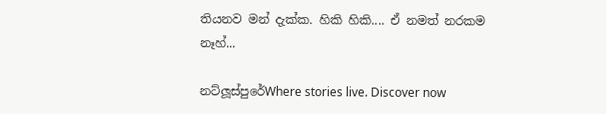තියනව මන් දැක්ක. හිකි හිකි.... ඒ නමත් නරකම නෑහ්...

නට්ලූස්පුරේWhere stories live. Discover now